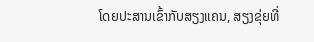ໂດຍປະສານເຂົ້າກັບສຽງແຄນ, ສຽງຂຸ່ຍທີ່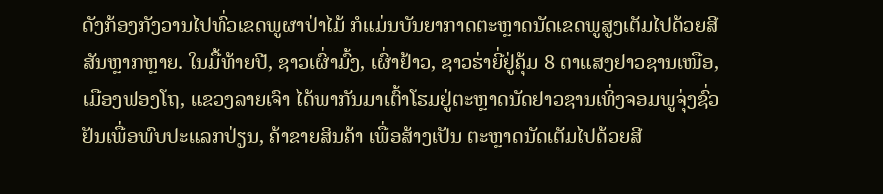ດັງກ້ອງກັງວານໄປທົ່ວເຂດພູຜາປ່າໄມ້ ກໍແມ່ນບັນຍາກາດຕະຫຼາດນັດເຂດພູສູງເຕັມໄປດ້ວຍສີສັນຫຼາກຫຼາຍ. ໃນມື້ທ້າຍປີ, ຊາວເຜົ່າມົ້ງ, ເຜົ່າຢ້າວ, ຊາວຮ່າຍີ່ຢູ່ຄຸ້ມ 8 ຕາແສງຢາວຊານເໜືອ, ເມືອງຟອງໂຖ, ແຂວງລາຍເຈົາ ໄດ້ພາກັນມາເຕົ້າໂຮມຢູ່ຕະຫຼາດນັດຢາວຊານເທິ່ງຈອມພູຈຸ່ງຊົ່ວຢັນເພື່ອພົບປະແລກປ່ຽນ, ຄ້າຂາຍສິນຄ້າ ເພື່ອສ້າງເປັນ ຕະຫຼາດນັດເຕັມໄປດ້ວຍສີ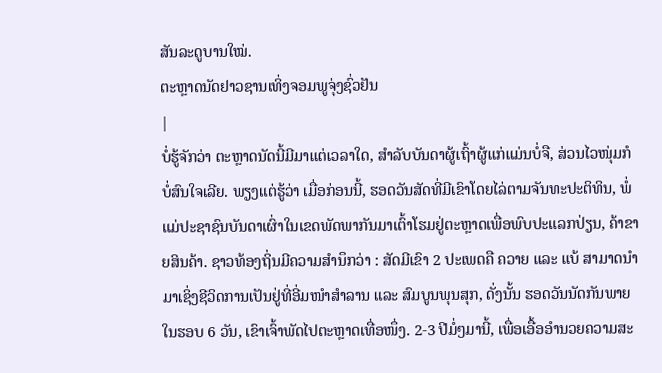ສັນລະດູບານໃໝ່.
ຕະຫຼາດນັດຢາວຊານເທິ່ງຈອມພູຈຸ່ງຊົ່ວຢັນ
|
ບໍ່ຮູ້ຈັກວ່າ ຕະຫຼາດນັດນີ້ມີມາແຕ່ເວລາໃດ, ສຳລັບບັນດາຜູ້ເຖົ້າຜູ້ແກ່ແມ່ນບໍ່ຈື, ສ່ວນໄວໜຸ່ມກໍບໍ່ສົນໃຈເລີຍ. ພຽງແຕ່ຮູ້ວ່າ ເມື່ອກ່ອນນີ້, ຮອດວັນສັດທີ່ມີເຂົາໂດຍໄລ່ຕາມຈັນທະປະຕິທິນ, ພໍ່ແມ່ປະຊາຊົນບັນດາເຜົ່າໃນເຂດພັດພາກັນມາເຕົ້າໂຮມຢູ່ຕະຫຼາດເພື່ອພົບປະແລກປ່ຽນ, ຄ້າຂາຍສິນຄ້າ. ຊາວທ້ອງຖິ່ນມີຄວາມສຳນຶກວ່າ : ສັດມີເຂົາ 2 ປະເພດຄື ຄວາຍ ແລະ ແບ້ ສາມາດນຳມາເຊິ່ງຊີວິດການເປັນຢູ່ທີ່ອີ່ມໜຳສຳລານ ແລະ ສົມບູນພຸນສຸກ, ດັ່ງນັ້ນ ຮອດວັນນັດກັນພາຍໃນຮອບ 6 ວັນ, ເຂົາເຈົ້າພັດໄປຕະຫຼາດເທື່ອໜຶ່ງ. 2-3 ປີມໍ່ໆມານີ້, ເພື່ອເອື້ອອຳນວຍຄວາມສະ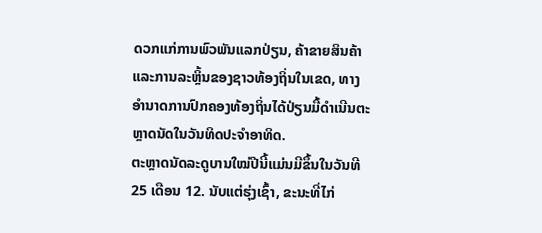ດວກແກ່ການພົວພັນແລກປ່ຽນ, ຄ້າຂາຍສິນຄ້າ ແລະການລະຫຼິ້ນຂອງຊາວທ້ອງຖິ່ນໃນເຂດ, ທາງອຳນາດການປົກຄອງທ້ອງຖິ່ນໄດ້ປ່ຽນມື້ດຳເນີນຕະຫຼາດນັດໃນວັນທິດປະຈຳອາທິດ.
ຕະຫຼາດນັດລະດູບານໃໝ່ປີນີ້ແມ່ນມີຂຶ້ນໃນວັນທີ 25 ເດືອນ 12. ນັບແຕ່ຮຸ່ງເຊົ້າ, ຂະນະທີ່ໄກ່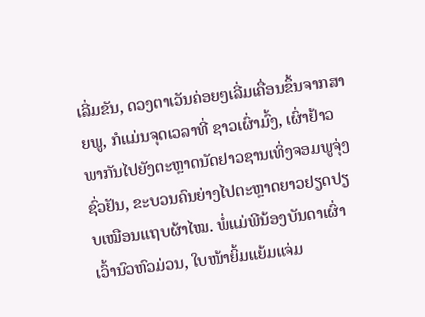ເລີ່ມຂັນ, ດວງຕາເວັນຄ່ອຍໆເລີ່ມເຄື່ອນຂຶ້ນຈາກສາຍພູ, ກໍແມ່ນຈຸດເວລາທີ່ ຊາວເຜົ່າມົ້ງ, ເຜົ່າຢ້າວ ພາກັນໄປຍັງຕະຫຼາດນັດຢາວຊານເທິ່ງຈອມພູຈຸ່ງຊົ່ວຢັນ, ຂະບວນຄົນຍ່າງໄປຕະຫຼາດຍາວຢຽດປຽບເໝືອນແຖບຜ້າໄໝ. ພໍ່ແມ່ພີນ້ອງບັນດາເຜົ່າເວົ້ານົວຫົວມ່ວນ, ໃບໜ້າຍິ້ມແຍ້ມແຈ່ມ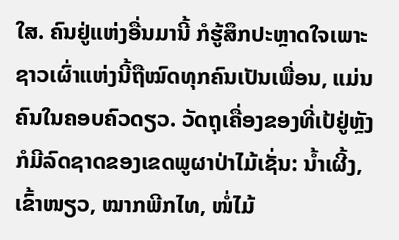ໃສ. ຄົນຢູ່ແຫ່ງອື່ນມານີ້ ກໍຮູ້ສຶກປະຫຼາດໃຈເພາະຊາວເຜົ່າແຫ່ງນີ້ຖືໝົດທຸກຄົນເປັນເພື່ອນ, ແມ່ນຄົນໃນຄອບຄົວດຽວ. ວັດຖຸເຄື່ອງຂອງທີ່ເປ້ຢູ່ຫຼັງກໍມີລົດຊາດຂອງເຂດພູຜາປ່າໄມ້ເຊັ່ນ: ນ້ຳເຜີ້ງ, ເຂົ້າໜຽວ, ໝາກພີກໄທ, ໜໍ່ໄມ້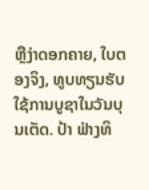ຫຼືງ່າດອກຄາຍ, ໃບຕອງຈິງ, ທູບທຽນຮັບໃຊ້ການບູຊາໃນວັນບຸນເຕັດ. ປ້າ ຟ່າງທິ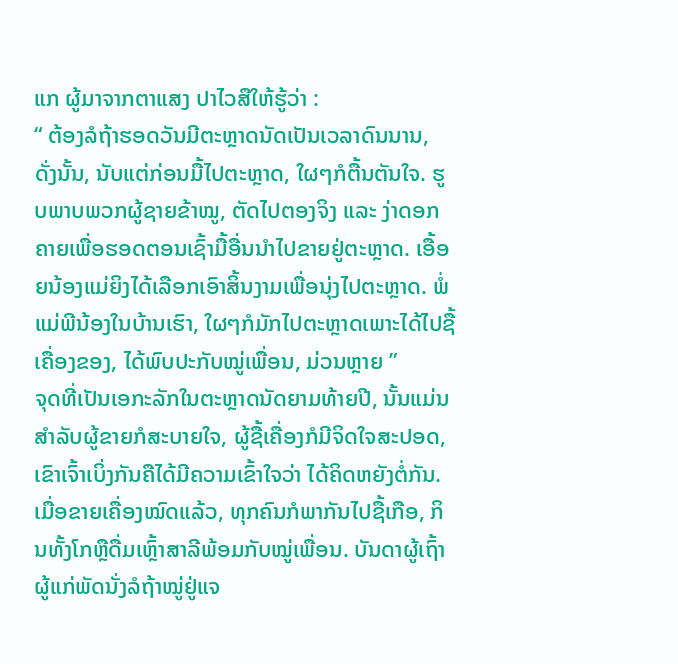ແກ ຜູ້ມາຈາກຕາແສງ ປາໄວສືໃຫ້ຮູ້ວ່າ :
“ ຕ້ອງລໍຖ້າຮອດວັນມີຕະຫຼາດນັດເປັນເວລາດົນນານ, ດັ່ງນັ້ນ, ນັບແຕ່ກ່ອນມື້ໄປຕະຫຼາດ, ໃຜໆກໍຕື້ນຕັນໃຈ. ຮູບພາບພວກຜູ້ຊາຍຂ້າໝູ, ຕັດໄປຕອງຈິງ ແລະ ງ່າດອກຄາຍເພື່ອຮອດຕອນເຊົ້າມື້ອື່ນນຳໄປຂາຍຢູ່ຕະຫຼາດ. ເອື້ອຍນ້ອງແມ່ຍິງໄດ້ເລືອກເອົາສິ້ນງາມເພື່ອນຸ່ງໄປຕະຫຼາດ. ພໍ່ແມ່ພີນ້ອງໃນບ້ານເຮົາ, ໃຜໆກໍມັກໄປຕະຫຼາດເພາະໄດ້ໄປຊື້ເຄື່ອງຂອງ, ໄດ້ພົບປະກັບໝູ່ເພື່ອນ, ມ່ວນຫຼາຍ ”
ຈຸດທີ່ເປັນເອກະລັກໃນຕະຫຼາດນັດຍາມທ້າຍປີ, ນັ້ນແມ່ນສຳລັບຜູ້ຂາຍກໍສະບາຍໃຈ, ຜູ້ຊື້ເຄື່ອງກໍມີຈິດໃຈສະປອດ, ເຂົາເຈົ້າເບິ່ງກັນຄືໄດ້ມີຄວາມເຂົ້າໃຈວ່າ ໄດ້ຄິດຫຍັງຕໍ່ກັນ. ເມື່ອຂາຍເຄື່ອງໝົດແລ້ວ, ທຸກຄົນກໍພາກັນໄປຊື້ເກືອ, ກິນທັ້ງໂກຫຼືດື່ມເຫຼົ້າສາລີພ້ອມກັບໝູ່ເພື່ອນ. ບັນດາຜູ້ເຖົ້າຜູ້ແກ່ພັດນັ່ງລໍຖ້າໝູ່ຢູ່ແຈ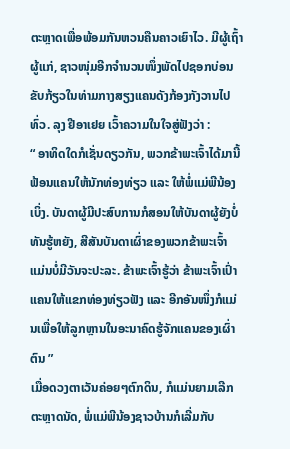ຕະຫຼາດເພື່ອພ້ອມກັນຫວນຄືນຄາວເຍົາໄວ. ມີຜູ້ເຖົ້າຜູ້ແກ່, ຊາວໜຸ່ມອີກຈຳນວນໜຶ່ງພັດໄປຊອກບ່ອນຂັບກ້ຽວໃນທ່າມກາງສຽງແຄນດັງກ້ອງກັງວານໄປທົ່ວ. ລຸງ ຢີອາເຢຍ ເວົ້າຄວາມໃນໃຈສູ່ຟັງວ່າ :
“ ອາທິດໃດກໍເຊັ່ນດຽວກັນ, ພວກຂ້າພະເຈົ້າໄດ້ມານີ້ຟ້ອນແຄນໃຫ້ນັກທ່ອງທ່ຽວ ແລະ ໃຫ້ພໍ່ແມ່ພີນ້ອງເບິ່ງ. ບັນດາຜູ້ມີປະສົບການກໍສອນໃຫ້ບັນດາຜູ້ຍັງບໍ່ທັນຮູ້ຫຍັງ, ສີສັນບັນດາເຜົ່າຂອງພວກຂ້າພະເຈົ້າ ແມ່ນບໍ່ມີວັນຈະປະລະ. ຂ້າພະເຈົ້າຮູ້ວ່າ ຂ້າພະເຈົ້າເປົ່າແຄນໃຫ້ແຂກທ່ອງທ່ຽວຟັງ ແລະ ອີກອັນໜຶ່ງກໍແມ່ນເພື່ອໃຫ້ລູກຫຼານໃນອະນາຄົດຮູ້ຈັກແຄນຂອງເຜົ່າຕົນ ”
ເມື່ອດວງຕາເວັນຄ່ອຍໆຕົກດິນ, ກໍແມ່ນຍາມເລີກຕະຫຼາດນັດ, ພໍ່ແມ່ພີນ້ອງຊາວບ້ານກໍເລີ່ມກັບ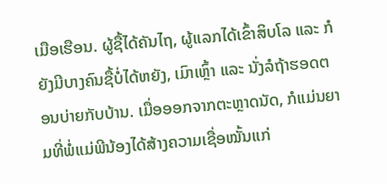ເມືອເຮືອນ. ຜູ້ຊື້ໄດ້ຄັນໄຖ, ຜູ້ແລກໄດ້ເຂົ້າສິບໂລ ແລະ ກໍຍັງມີບາງຄົນຊື້ບໍ່ໄດ້ຫຍັງ, ເມົາເຫຼົ້າ ແລະ ນັ່ງລໍຖ້າຮອດຕອນບ່າຍກັບບ້ານ. ເມື່ອອອກຈາກຕະຫຼາດນັດ, ກໍແມ່ນຍາມທີ່ພໍ່ແມ່ພີນ້ອງໄດ້ສ້າງຄວາມເຊື່ອໝັ້ນແກ່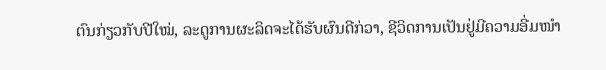ຕົນກ່ຽວກັບປີໃໝ່, ລະດູການຜະລິດຈະໄດ້ຮັບຜົນດີກ່ວາ, ຊີວິດການເປັນຢູ່ມີຄວາມອີ່ມໜຳ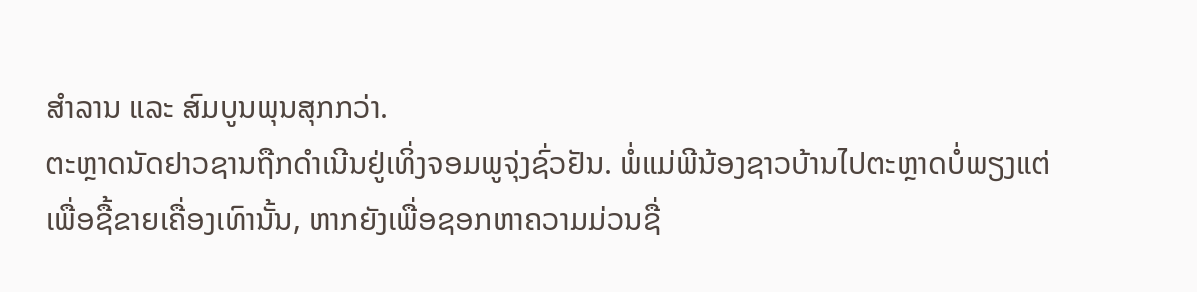ສຳລານ ແລະ ສົມບູນພຸນສຸກກວ່າ.
ຕະຫຼາດນັດຢາວຊານຖືກດຳເນີນຢູ່ເທິ່ງຈອມພູຈຸ່ງຊົ່ວຢັນ. ພໍ່ແມ່ພີນ້ອງຊາວບ້ານໄປຕະຫຼາດບໍ່ພຽງແຕ່ເພື່ອຊື້ຂາຍເຄື່ອງເທົານັ້ນ, ຫາກຍັງເພື່ອຊອກຫາຄວາມມ່ວນຊື່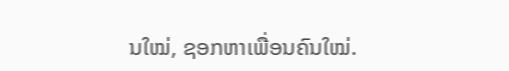ນໃໝ່, ຊອກຫາເພື່ອນຄົນໃໝ່.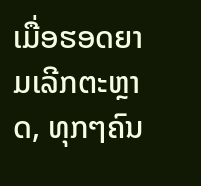ເມື່ອຮອດຍາມເລີກຕະຫຼາດ, ທຸກໆຄົນ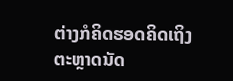ຕ່າງກໍຄິດຮອດຄິດເຖິງຕະຫຼາດນັດ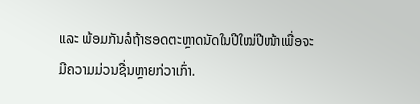ແລະ ພ້ອມກັນລໍຖ້າຮອດຕະຫຼາດນັດໃນປີໃໝ່ປີໜ້າເພື່ອຈະມີຄວາມມ່ວນຊື່ນຫຼາຍກ່ວາເກົ່າ.